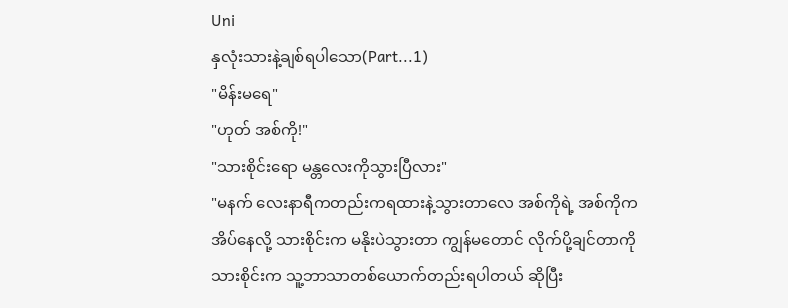Uni
နှလုံးသားနဲ့ချစ်ရပါသော(Part...1)
"မိန်းမရေ"
"ဟုတ် အစ်ကို!"
"သားစိုင်းရော မန္တလေးကိုသွားပြီလား"
"မနက် လေးနာရီကတည်းကရထားနဲ့သွားတာလေ အစ်ကိုရဲ့ အစ်ကိုကအိပ်နေလို့ သားစိုင်းက မနိုးပဲသွားတာ ကျွန်မတောင် လိုက်ပို့ချင်တာကို သားစိုင်းက သူ့ဘာသာတစ်ယောက်တည်းရပါတယ် ဆိုပြီး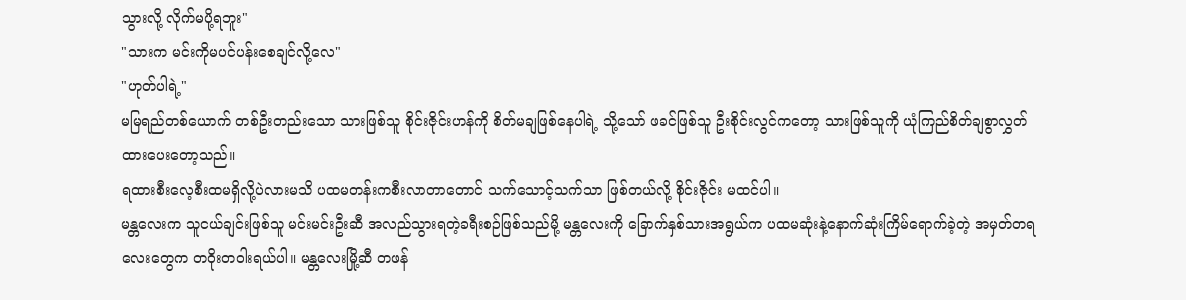သွားလို့ လိုက်မပို့ရဘူး"
"သားက မင်းကိုမပင်ပန်းစေချင်လို့လေ"
"ဟုတ်ပါရဲ့"
မမြရည်တစ်ယောက် တစ်ဦးတည်းသော သားဖြစ်သူ စိုင်းဇိုင်းဟန်ကို စိတ်မချဖြစ်နေပါရဲ့ သို့သော် ဖခင်ဖြစ်သူ ဦးစိုင်းလွင်ကတော့ သားဖြစ်သူကို ယုံကြည်စိတ်ချစွာလွှတ်ထားပေးတော့သည်။
ရထားစီးလေ့စီးထမရှိလို့ပဲလားမသိ ပထမတန်းကစီးလာတာတောင် သက်သောင့်သက်သာ ဖြစ်တယ်လို့ စိုင်းဇိုင်း မထင်ပါ။
မန္တလေးက သူငယ်ချင်းဖြစ်သူ မင်းမင်းဦးဆီ အလည်သွားရတဲ့ခရီးစဉ်ဖြစ်သည်မို့ မန္တလေးကို ခြောက်နှစ်သားအရွယ်က ပထမဆုံးနဲ့နောက်ဆုံးကြိမ်ရောက်ခဲ့တဲ့ အမှတ်တရလေးတွေက တဝိုးတဝါးရယ်ပါ။ မန္တလေးမြို့ဆီ တဖန်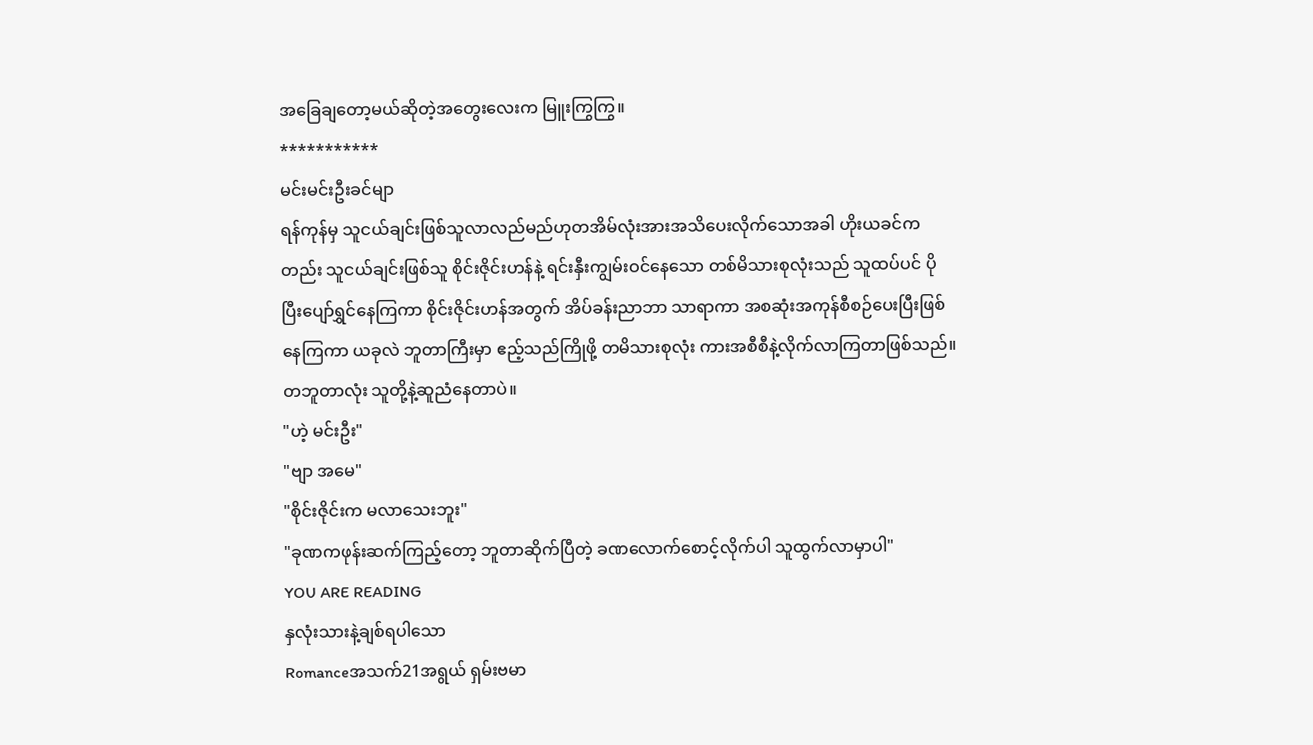အခြေချတော့မယ်ဆိုတဲ့အတွေးလေးက မြူးကြွကြွ။
***********
မင်းမင်းဦးခင်မျာ
ရန်ကုန်မှ သူငယ်ချင်းဖြစ်သူလာလည်မည်ဟုတအိမ်လုံးအားအသိပေးလိုက်သောအခါ ဟိုးယခင်ကတည်း သူငယ်ချင်းဖြစ်သူ စိုင်းဇိုင်းဟန်နဲ့ ရင်းနှီးကျွမ်းဝင်နေသော တစ်မိသားစုလုံးသည် သူထပ်ပင် ပိုပြီးပျော်ရွှင်နေကြကာ စိုင်းဇိုင်းဟန်အတွက် အိပ်ခန်းညာဘာ သာရာကာ အစဆုံးအကုန်စီစဉ်ပေးပြီးဖြစ်နေကြကာ ယခုလဲ ဘူတာကြီးမှာ ဧည့်သည်ကြိုဖို့ တမိသားစုလုံး ကားအစီစီနဲ့လိုက်လာကြတာဖြစ်သည်။တဘူတာလုံး သူတို့နဲ့ဆူညံနေတာပဲ။
"ဟဲ့ မင်းဦး"
"ဗျာ အမေ"
"စိုင်းဇိုင်းက မလာသေးဘူး"
"ခုဏကဖုန်းဆက်ကြည့်တော့ ဘူတာဆိုက်ပြီတဲ့ ခဏလောက်စောင့်လိုက်ပါ သူထွက်လာမှာပါ"
YOU ARE READING
နှလုံးသားနဲ့ချစ်ရပါသော
Romanceအသက်21အရွယ် ရှမ်းဗမာ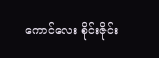ကောင်လေး စိုင်းဇိုင်း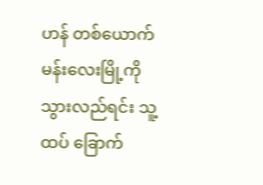ဟန် တစ်ယောက် မန်းလေးမြို့ကိုသွားလည်ရင်း သူ့ထပ် ခြောက်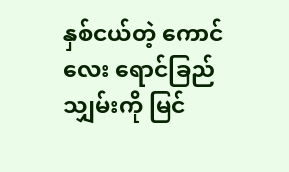နှစ်ငယ်တဲ့ ကောင်လေး ရောင်ခြည်သျှမ်းကို မြင်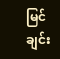မြင်ချင်း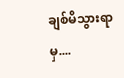ချစ်မိသွားရာမှ....